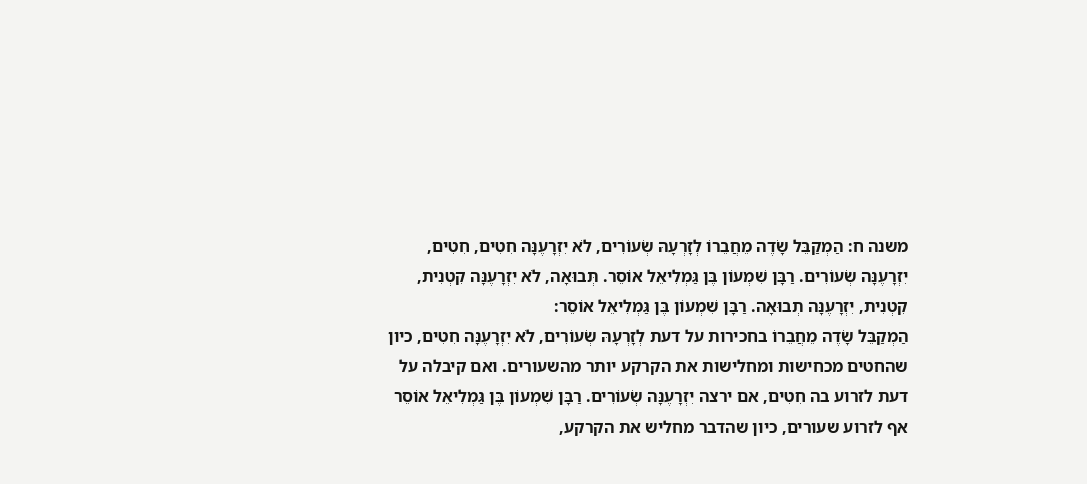משנה ח: הַמְקַבֵּל שָׂדֶה מֵחֲבֵרוֹ לְזָרְעָהּ שְׂעוֹרִים, לֹא יִזְרָעֶנָּה חִטִים, חִטִים, יִזְרָעֶנָּה שְׂעוֹרִים. רַבָּן שִׁמְעוֹן בֶּן גַּמְלִיאֵל אוֹסֵר. תְּבוּאָה, לֹא יִזְרָעֶנָּה קִטְנִית, קִטְנִית, יִזְרָעֶנָּה תְבוּאָה. רַבָּן שִׁמְעוֹן בֶּן גַּמְלִיאֵל אוֹסֵר:
הַמְקַבֵּל שָׂדֶה מֵחֲבֵרוֹ בחכירות על דעת לְזָרְעָהּ שְׂעוֹרִים, לֹא יִזְרָעֶנָּה חִטִים, כיון שהחטים מכחישות ומחלישות את הקרקע יותר מהשעורים. ואם קיבלה על דעת לזרוע בה חִטִים, אם ירצה יִזְרָעֶנָּה שְׂעוֹרִים. רַבָּן שִׁמְעוֹן בֶּן גַּמְלִיאֵל אוֹסֵר אף לזרוע שעורים, כיון שהדבר מחליש את הקרקע,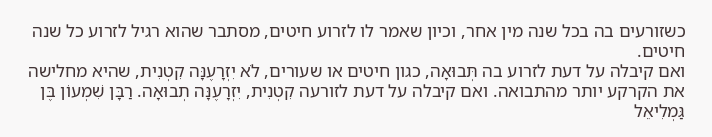כשזורעים בה בכל שנה מין אחר, וכיון שאמר לו לזרוע חיטים, מסתבר שהוא רגיל לזרוע כל שנה חיטים.
ואם קיבלה על דעת לזרוע בה תְּבוּאָה, כגון חיטים או שעורים, לֹא יִזְרָעֶנָּה קִטְנִית, שהיא מחלישה את הקרקע יותר מהתבואה. ואם קיבלה על דעת לזורעה קִטְנִית, יִזְרָעֶנָּה תְבוּאָה. רַבָּן שִׁמְעוֹן בֶּן גַּמְלִיאֵל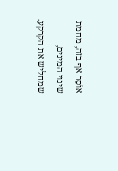אוֹסֵר אף בזה, מחמת שינוי המינים, שמחליש את הקרקע.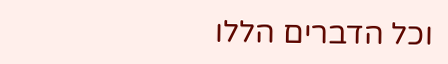וכל הדברים הללו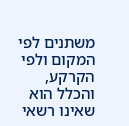משתנים לפי המקום ולפי הקרקע, והכלל הוא שאינו רשאי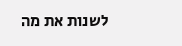לשנות את מה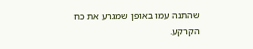שהתנה עמו באופן שמגרע את כח הקרקע.